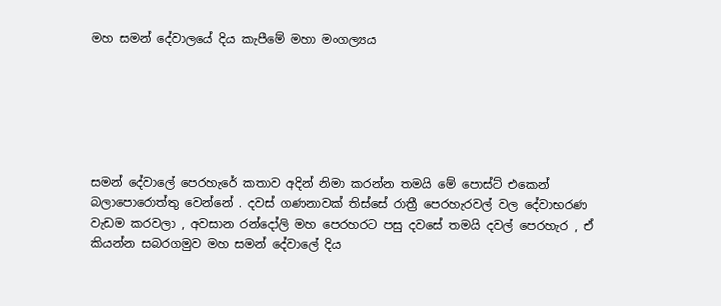මහ සමන් දේවාලයේ දිය කැපීමේ මහා මංගල්‍යය






සමන් දේවාලේ පෙරහැරේ කතාව අදින් නිමා කරන්න තමයි මේ පොස්ට් එකෙන් බලාපොරොත්තු වෙන්නේ . දවස් ගණනාවක් තිස්සේ රාත්‍රී පෙරහැරවල් වල දේවාභරණ වැඩම කරවලා , අවසාන රන්දෝලි මහ පෙරහරට පසු දවසේ තමයි දවල් පෙරහැර , ඒ කියන්න සබරගමුව මහ සමන් දේවාලේ දිය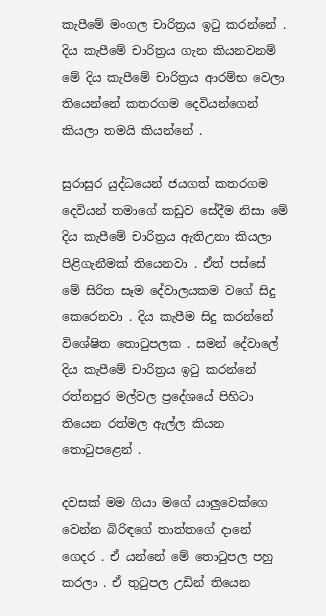කැපීමේ මංගල චාරිත්‍රය ඉටු කරන්නේ . දිය කැපීමේ චාරිත්‍රය ගැන කියනවනම් මේ දිය කැපීමේ චාරිත්‍රය ආරම්භ වෙලා තියෙන්නේ කතරගම දෙවියන්ගෙන් කියලා තමයි කියන්නේ .

සුරාසුර යුද්ධයෙන් ජයගත් කතරගම දෙවියන් තමාගේ කඩුව සේදීම නිසා මේ දිය කැපීමේ චාරිත්‍රය ඇතිඋනා කියලා පිළිගැනීමක් තියෙනවා . ඒත් පස්සේ මේ සිරිත සෑම දේවාලයකම වගේ සිදු කෙරෙනවා . දිය කැපීම සිදු කරන්නේ විශේෂිත තොටුපලක . සමන් දේවාලේ දිය කැපීමේ චාරිත්‍රය ඉටු කරන්නේ රත්නපුර මල්වල ප්‍රදේශයේ පිහිටා තියෙන රත්මල ඇල්ල කියන තොටුපළෙන් .

දවසක් මම ගියා මගේ යාලුවෙක්ගෙ වෙන්න බිරිඳගේ තාත්තගේ දානේ ගෙදර . ඒ යන්නේ මේ තොටුපල පහු කරලා . ඒ තුටුපල උඩින් තියෙන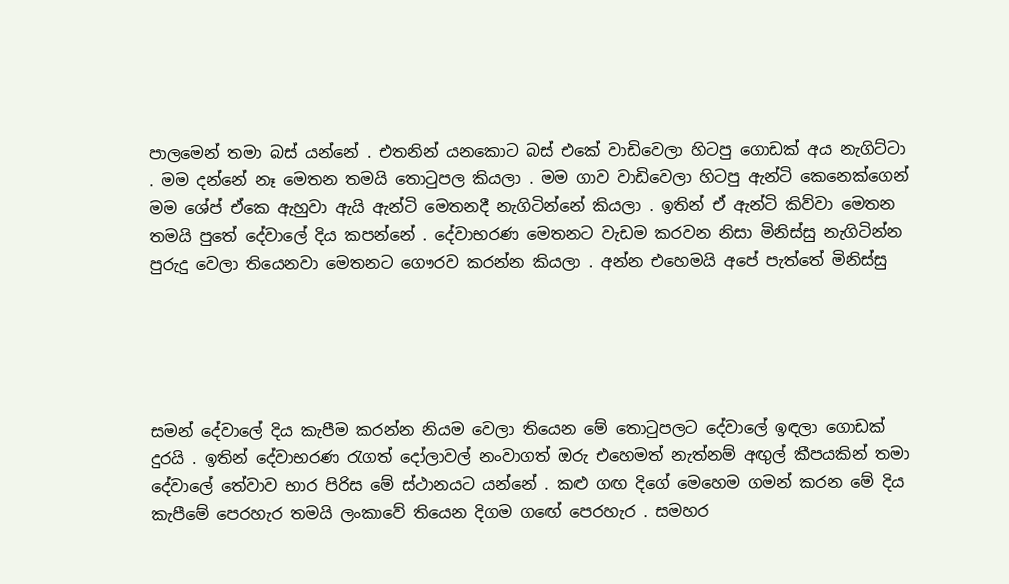පාලමෙන් තමා බස් යන්නේ . එතනින් යනකොට බස් එකේ වාඩිවෙලා හිටපු ගොඩක් අය නැගිට්ටා . මම දන්නේ නෑ මෙතන තමයි තොටුපල කියලා . මම ගාව වාඩිවෙලා හිටපු ඇන්ටි කෙනෙක්ගෙන් මම ශේප් ඒකෙ ඇහුවා ඇයි ඇන්ටි මෙතනදී නැගිටින්නේ කියලා . ඉතින් ඒ ඇන්ටි කිව්වා මෙතන තමයි පුතේ දේවාලේ දිය කපන්නේ . දේවාභරණ මෙතනට වැඩම කරවන නිසා මිනිස්සු නැගිටින්න පුරුදු වෙලා තියෙනවා මෙතනට ගෞරව කරන්න කියලා . අන්න එහෙමයි අපේ පැත්තේ මිනිස්සු





සමන් දේවාලේ දිය කැපීම කරන්න නියම වෙලා තියෙන මේ තොටුපලට දේවාලේ ඉඳලා ගොඩක් දුරයි . ඉතින් දේවාභරණ රැගත් දෝලාවල් නංවාගත් ඔරු එහෙමත් නැත්නම් අඟුල් කීපයකින් තමා දේවාලේ තේවාව භාර පිරිස මේ ස්ථානයට යන්නේ . කළු ගඟ දිගේ මෙහෙම ගමන් කරන මේ දිය කැපීමේ පෙරහැර තමයි ලංකාවේ තියෙන දිගම ගඟේ පෙරහැර . සමහර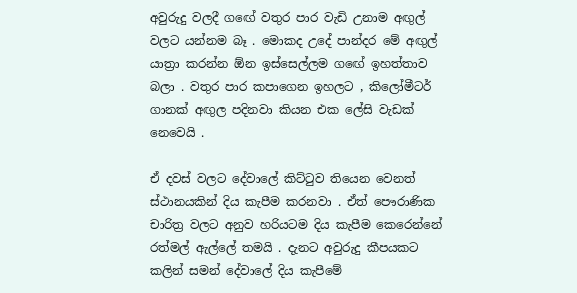අවුරුදු වලදී ගඟේ වතුර පාර වැඩි උනාම අඟුල් වලට යන්නම බෑ . මොකද උදේ පාන්දර මේ අඟුල් යාත්‍රා කරන්න ඕන ඉස්සෙල්ලම ගඟේ ඉහත්තාව බලා . වතුර පාර කපාගෙන ඉහලට , කිලෝමීටර් ගානක් අඟුල පදිනවා කියන එක ලේසි වැඩක් නෙවෙයි .

ඒ දවස් වලට දේවාලේ කිට්ටුව තියෙන වෙනත් ස්ථානයකින් දිය කැපීම කරනවා . ඒත් පෞරාණික චාරිත්‍ර වලට අනුව හරියටම දිය කැපීම කෙරෙන්නේ රත්මල් ඇල්ලේ තමයි . දැනට අවුරුදු කීපයකට කලින් සමන් දේවාලේ දිය කැපීමේ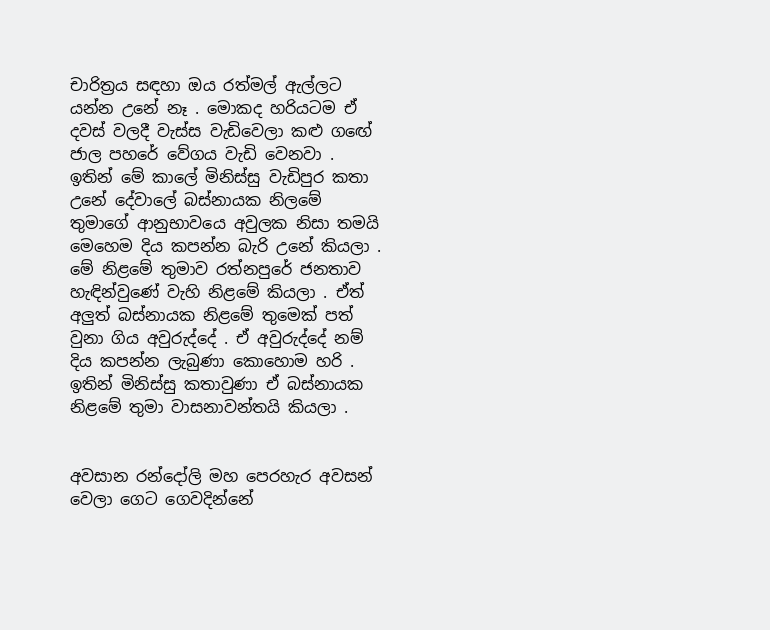චාරිත්‍රය සඳහා ඔය රත්මල් ඇල්ලට යන්න උනේ නෑ . මොකද හරියටම ඒ දවස් වලදී වැස්ස වැඩිවෙලා කළු ගඟේ ජාල පහරේ වේගය වැඩි වෙනවා . ඉතින් මේ කාලේ මිනිස්සු වැඩිපුර කතා උනේ දේවාලේ බස්නායක නිලමේ තුමාගේ ආනුභාවයෙ අවුලක නිසා තමයි මෙහෙම දිය කපන්න බැරි උනේ කියලා . මේ නිළමේ තුමාව රත්නපුරේ ජනතාව හැඳින්වුණේ වැහි නිළමේ කියලා . ඒත් අලුත් බස්නායක නිළමේ තුමෙක් පත් වුනා ගිය අවුරුද්දේ . ඒ අවුරුද්දේ නම් දිය කපන්න ලැබුණා කොහොම හරි . ඉතින් මිනිස්සු කතාවුණා ඒ බස්නායක නිළමේ තුමා වාසනාවන්තයි කියලා .


අවසාන රන්දෝලි මහ පෙරහැර අවසන් වෙලා ගෙට ගෙවදින්නේ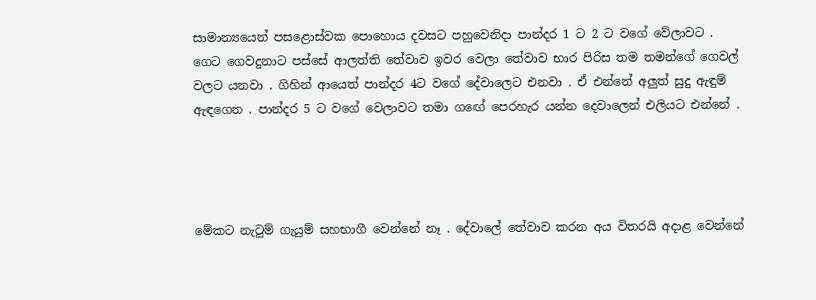සාමාන්‍යයෙන් පසළොස්වක පොහොය දවසට පහුවෙනිදා පාන්දර 1 ට 2 ට වගේ වේලාවට . ගෙට ගෙවදුනාට පස්සේ ආලත්ති තේවාව ඉවර වෙලා තේවාව භාර පිරිස තම තමන්ගේ ගෙවල් වලට යනවා . ගිහින් ආයෙත් පාන්දර 4ට වගේ දේවාලෙට එනවා . ඒ එන්නේ අලුත් සුදු ඇඳුම් ඇඳගෙන . පාන්දර 5 ට වගේ වෙලාවට තමා ගඟේ පෙරහැර යන්න දෙවාලෙන් එලියට එන්නේ .




මේකට නැටුම් ගැයුම් සහභාගී වෙන්නේ නෑ . දේවාලේ තේවාව කරන අය විතරයි අදාළ වෙන්නේ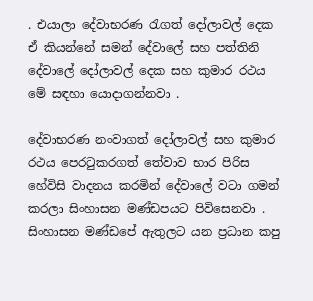. එයාලා දේවාභරණ රැගත් දෝලාවල් දෙක ඒ කියන්නේ සමන් දේවාලේ සහ පත්තිනි දේවාලේ දෝලාවල් දෙක සහ කුමාර රථය මේ සඳහා යොදාගන්නවා .

දේවාභරණ නංවාගත් දෝලාවල් සහ කුමාර රථය පෙරටුකරගත් තේවාව භාර පිරිස හේවිසි වාදනය කරමින් දේවාලේ වටා ගමන් කරලා සිංහාසන මණ්ඩපයට පිවිසෙනවා . සිංහාසන මණ්ඩපේ ඇතුලට යන ප්‍රධාන කපු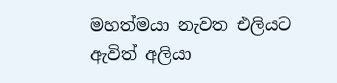මහත්මයා නැවත එලියට ඇවිත් අලියා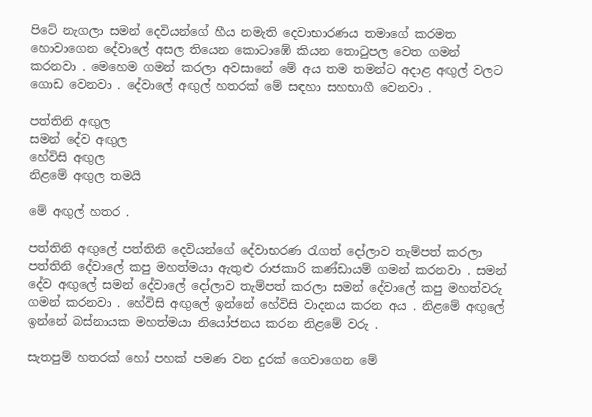පිටේ නැගලා සමන් දෙවියන්ගේ හීය නමැති දෙවාභාරණය තමාගේ කරමත හොවාගෙන දේවාලේ අසල තියෙන කොටාඹේ කියන තොටුපල වෙත ගමන් කරනවා . මෙහෙම ගමන් කරලා අවසානේ මේ අය තම තමන්ට අදාළ අඟුල් වලට ගොඩ වෙනවා . දේවාලේ අඟුල් හතරක් මේ සඳහා සහභාගී වෙනවා .

පත්තිනි අඟුල
සමන් දේව අඟුල
හේවිසි අඟුල
නිළමේ අඟුල තමයි

මේ අඟුල් හතර .

පත්තිනි අඟුලේ පත්තිනි දෙවියන්ගේ දේවාභරණ රැගත් දෝලාව තැම්පත් කරලා පත්තිනි දේවාලේ කපු මහත්මයා ඇතුළු රාජකාරි කණ්ඩායම් ගමන් කරනවා . සමන් දේව අඟුලේ සමන් දේවාලේ දෝලාව තැම්පත් කරලා සමන් දේවාලේ කපු මහත්වරු ගමන් කරනවා . හේවිසි අඟුලේ ඉන්නේ හේවිසි වාදනය කරන අය . නිළමේ අඟුලේ ඉන්නේ බස්නායක මහත්මයා නියෝජනය කරන නිළමේ වරු .

සැතපුම් හතරක් හෝ පහක් පමණ වන දුරක් ගෙවාගෙන මේ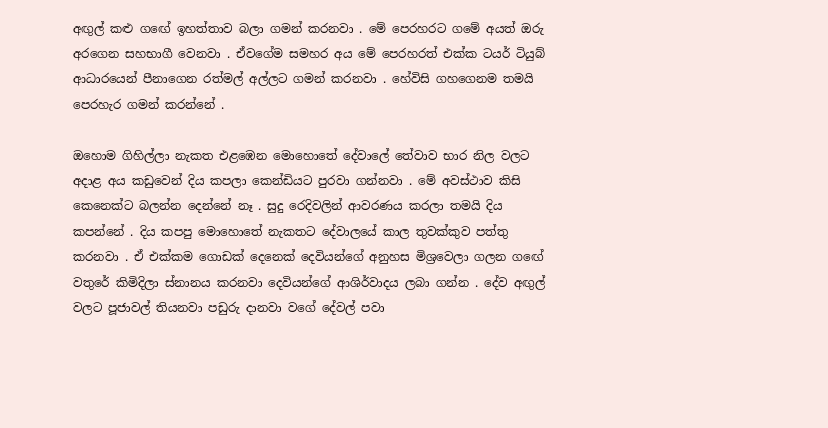අඟුල් කළු ගඟේ ඉහත්තාව බලා ගමන් කරනවා . මේ පෙරහරට ගමේ අයත් ඔරු අරගෙන සහභාගී වෙනවා . ඒවගේම සමහර අය මේ පෙරහරත් එක්ක ටයර් ටියුබ් ආධාරයෙන් පීනාගෙන රත්මල් අල්ලට ගමන් කරනවා . හේවිසි ගහගෙනම තමයි පෙරහැර ගමන් කරන්නේ .

ඔහොම ගිහිල්ලා නැකත එළඹෙන මොහොතේ දේවාලේ තේවාව භාර නිල වලට අදාළ අය කඩුවෙන් දිය කපලා කෙන්ඩියට පුරවා ගන්නවා . මේ අවස්ථාව කිසි කෙනෙක්ට බලන්න දෙන්නේ නෑ . සුදු රෙදිවලින් ආවරණය කරලා තමයි දිය කපන්නේ . දිය කපපු මොහොතේ නැකතට දේවාලයේ කාල තුවක්කුව පත්තු කරනවා . ඒ එක්කම ගොඩක් දෙනෙක් දෙවියන්ගේ අනුහස මිශ්‍රවෙලා ගලන ගඟේ වතුරේ කිමිදිලා ස්නානය කරනවා දෙවියන්ගේ ආශිර්වාදය ලබා ගන්න . දේව අඟුල් වලට පූජාවල් තියනවා පඩුරු දානවා වගේ දේවල් පවා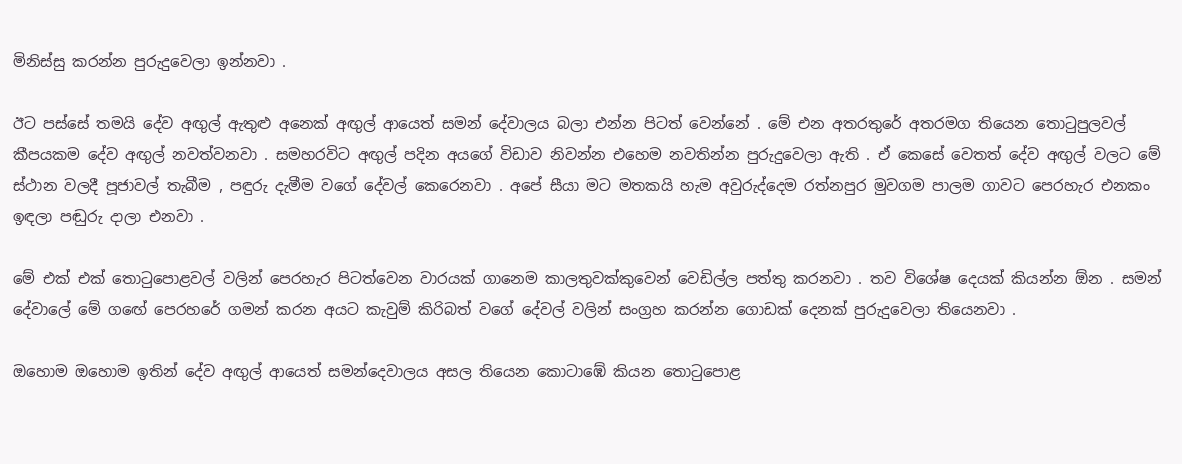මිනිස්සු කරන්න පුරුදුවෙලා ඉන්නවා .

ඊට පස්සේ තමයි දේව අඟුල් ඇතුළු අනෙක් අඟුල් ආයෙත් සමන් දේවාලය බලා එන්න පිටත් වෙන්නේ . මේ එන අතරතුරේ අතරමග තියෙන තොටුපුලවල් කීපයකම දේව අඟුල් නවත්වනවා . සමහරවිට අඟුල් පදින අයගේ විඩාව නිවන්න එහෙම නවතින්න පුරුදුවෙලා ඇති . ඒ කෙසේ වෙතත් දේව අඟුල් වලට මේ ස්ථාන වලදී පූජාවල් තැබීම , පඳුරු දැමීම වගේ දේවල් කෙරෙනවා . අපේ සීයා මට මතකයි හැම අවුරුද්දෙම රත්නපුර මුවගම පාලම ගාවට පෙරහැර එනකං ඉඳලා පඬුරු දාලා එනවා .

මේ එක් එක් තොටුපොළවල් වලින් පෙරහැර පිටත්වෙන වාරයක් ගානෙම කාලතුවක්කුවෙන් වෙඩිල්ල පත්තු කරනවා . තව විශේෂ දෙයක් කියන්න ඕන . සමන් දේවාලේ මේ ගඟේ පෙරහරේ ගමන් කරන අයට කැවුම් කිරිබත් වගේ දේවල් වලින් සංග්‍රහ කරන්න ගොඩක් දෙනක් පුරුදුවෙලා තියෙනවා .

ඔහොම ඔහොම ඉතින් දේව අඟුල් ආයෙත් සමන්දෙවාලය අසල තියෙන කොටාඹේ කියන තොටුපොළ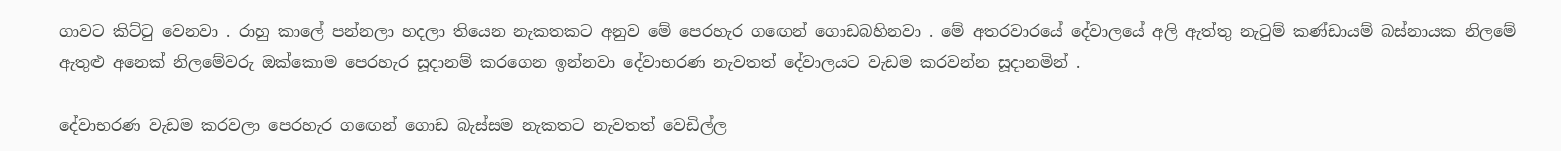ගාවට කිට්ටු වෙනවා . රාහු කාලේ පන්නලා හදලා තියෙන නැකතකට අනුව මේ පෙරහැර ගඟෙන් ගොඩබහිනවා . මේ අතරවාරයේ දේවාලයේ අලි ඇත්තු නැටුම් කණ්ඩායම් බස්නායක නිලමේ ඇතුළු අනෙක් නිලමේවරු ඔක්කොම පෙරහැර සූදානම් කරගෙන ඉන්නවා දේවාභරණ නැවතත් දේවාලයට වැඩම කරවන්න සූදානමින් .

දේවාභරණ වැඩම කරවලා පෙරහැර ගඟෙන් ගොඩ බැස්සම නැකතට නැවතත් වෙඩිල්ල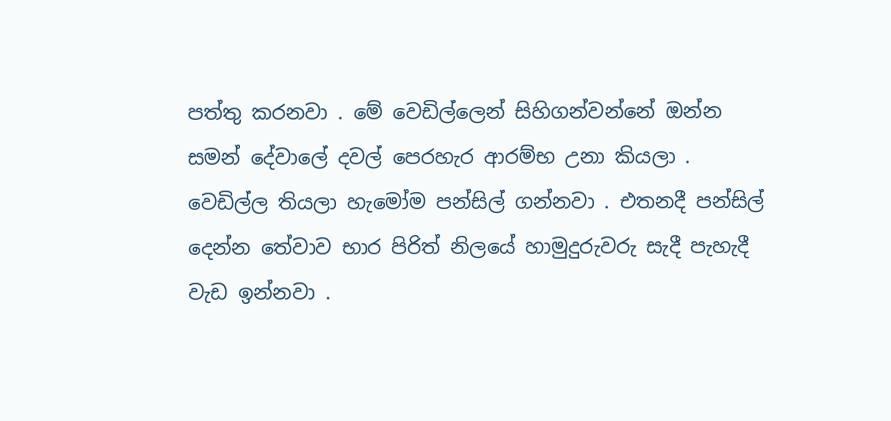පත්තු කරනවා . මේ වෙඩිල්ලෙන් සිහිගන්වන්නේ ඔන්න සමන් දේවාලේ දවල් පෙරහැර ආරම්භ උනා කියලා . වෙඩිල්ල තියලා හැමෝම පන්සිල් ගන්නවා . එතනදී පන්සිල් දෙන්න තේවාව භාර පිරිත් නිලයේ හාමුදුරුවරු සැදී පැහැදී වැඩ ඉන්නවා .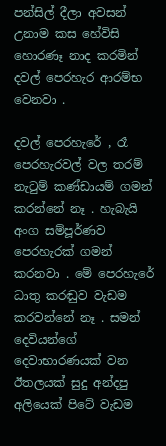පන්සිල් දීලා අවසන් උනාම කස හේවිසි හොරණෑ නාද කරමින් දවල් පෙරහැර ආරම්භ වෙනවා .

දවල් පෙරහැරේ , රෑ පෙරහැරවල් වල තරම් නැටුම් කණ්ඩායම් ගමන් කරන්නේ නෑ . හැබැයි අංග සම්පූර්ණව පෙරහැරක් ගමන් කරනවා . මේ පෙරහැරේ ධාතු කරඬුව වැඩම කරවන්නේ නෑ . සමන් දෙවියන්ගේ දෙවාභාරණයක් වන ඊතලයක් සුදු අන්දපු අලියෙක් පිටේ වැඩම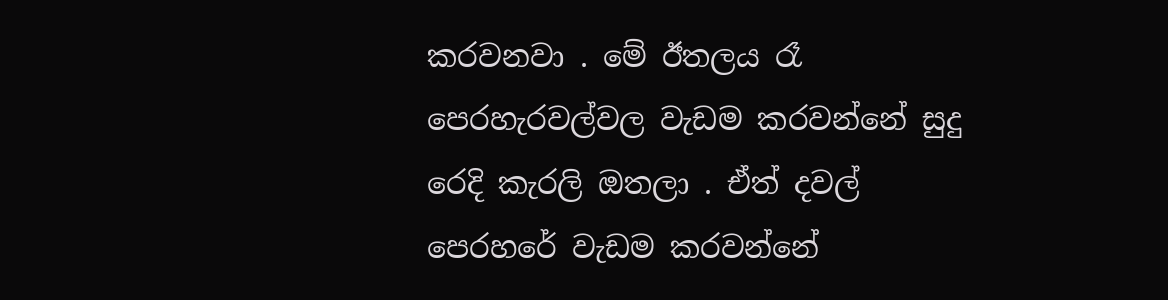කරවනවා . මේ ඊතලය රෑ පෙරහැරවල්වල වැඩම කරවන්නේ සුදු රෙදි කැරලි ඔතලා . ඒත් දවල් පෙරහරේ වැඩම කරවන්නේ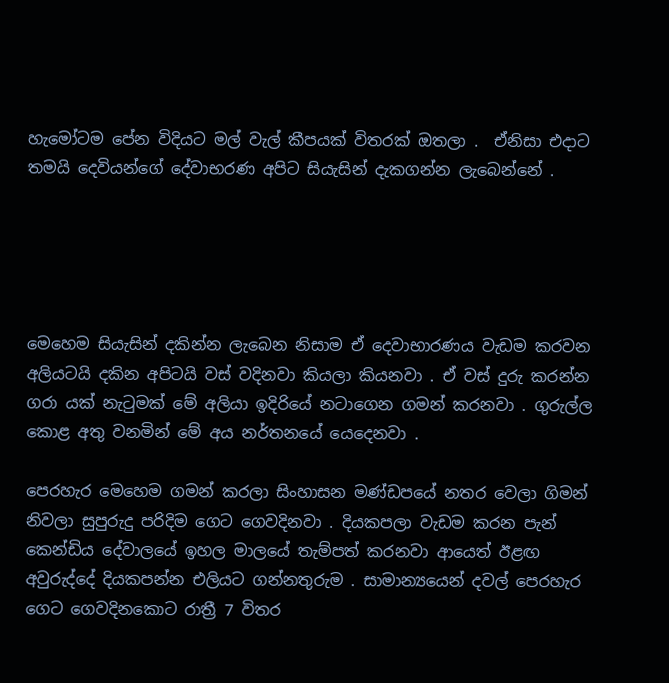හැමෝටම පේන විදියට මල් වැල් කීපයක් විතරක් ඔතලා .  ඒනිසා එදාට තමයි දෙවියන්ගේ දේවාභරණ අපිට සියැසින් දැකගන්න ලැබෙන්නේ .





මෙහෙම සියැසින් දකින්න ලැබෙන නිසාම ඒ දෙවාභාරණය වැඩම කරවන අලියටයි දකින අපිටයි වස් වදිනවා කියලා කියනවා . ඒ වස් දුරු කරන්න ගරා යක් නැටුමක් මේ අලියා ඉදිරියේ නටාගෙන ගමන් කරනවා . ගුරුල්ල කොළ අතු වනමින් මේ අය නර්තනයේ යෙදෙනවා .

පෙරහැර මෙහෙම ගමන් කරලා සිංහාසන මණ්ඩපයේ නතර වෙලා ගිමන් නිවලා සුපුරුදු පරිදිම ගෙට ගෙවදිනවා . දියකපලා වැඩම කරන පැන් කෙන්ඩිය දේවාලයේ ඉහල මාලයේ තැම්පත් කරනවා ආයෙත් ඊළඟ අවුරුද්දේ දියකපන්න එලියට ගන්නතුරුම . සාමාන්‍යයෙන් දවල් පෙරහැර ගෙට ගෙවදිනකොට රාත්‍රී 7 විතර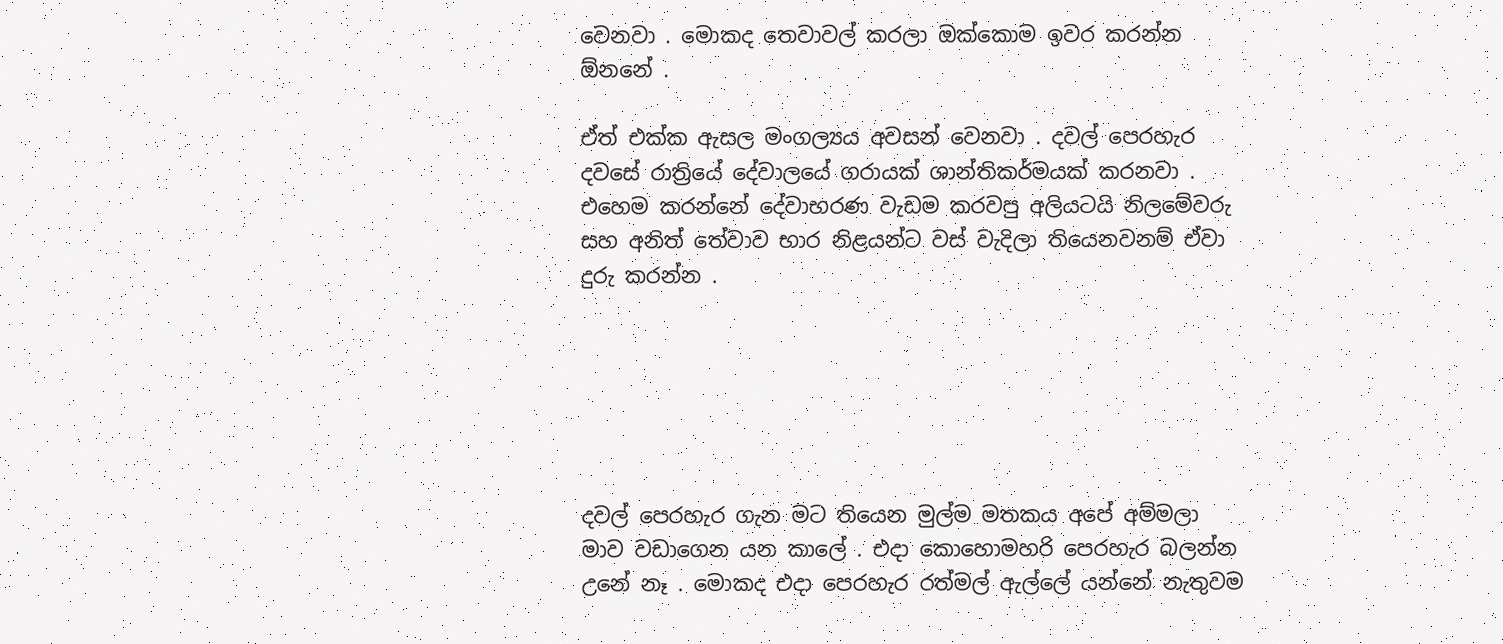වෙනවා . මොකද තෙවාවල් කරලා ඔක්කොම ඉවර කරන්න ඕනනේ .

ඒත් එක්ක ඇසල මංගල්‍යය අවසන් වෙනවා . දවල් පෙරහැර දවසේ රාත්‍රියේ දේවාලයේ ගරායක් ශාන්තිකර්මයක් කරනවා . එහෙම කරන්නේ දේවාභරණ වැඩම කරවපු අලියටයි නිලමේවරු සහ අනිත් තේවාව භාර නිළයන්ට වස් වැදිලා තියෙනවනම් ඒවා දුරු කරන්න .






දවල් පෙරහැර ගැන මට තියෙන මුල්ම මතකය අපේ අම්මලා මාව වඩාගෙන යන කාලේ . එදා කොහොමහරි පෙරහැර බලන්න උනේ නෑ . මොකද එදා පෙරහැර රත්මල් ඇල්ලේ යන්නේ නැතුවම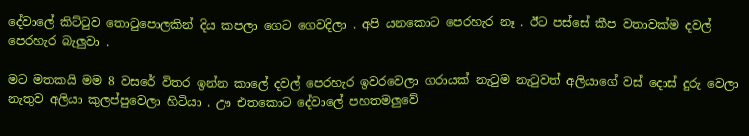දේවාලේ කිට්ටුව තොටුපොලකින් දිය කපලා ගෙට ගෙවදිලා . අපි යනකොට පෙරහැර නෑ . ඊට පස්සේ කීප වතාවක්ම දවල් පෙරහැර බැලුවා .

මට මතකයි මම 8 වසරේ විතර ඉන්න කාලේ දවල් පෙරහැර ඉවරවෙලා ගරායක් නැටුම නැටුවත් අලියාගේ වස් දොස් දුරු වෙලා නැතුව අලියා කුලප්පුවෙලා හිටියා . ඌ එතකොට දේවාලේ පහතමලුවේ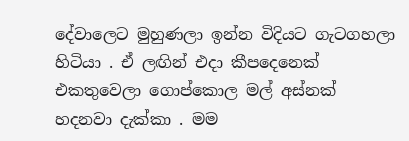දේවාලෙට මුහුණලා ඉන්න විදියට ගැටගහලා හිටියා . ඒ ලඟින් එදා කීපදෙනෙක් එකතුවෙලා ගොප්කොල මල් අස්නක් හදනවා දැක්කා . මම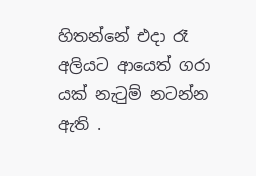හිතන්නේ එදා රෑ අලියට ආයෙත් ගරා යක් නැටුම් නටන්න ඇති .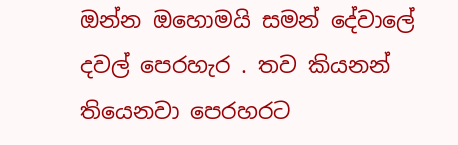ඔන්න ඔහොමයි සමන් දේවාලේ දවල් පෙරහැර . තව කියනන් තියෙනවා පෙරහරට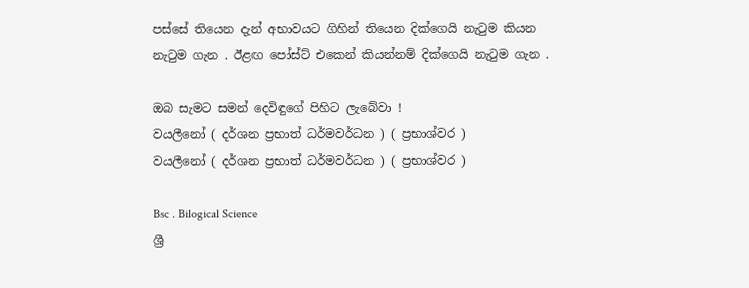පස්සේ තියෙන දැන් අභාවයට ගිහින් තියෙන දික්ගෙයි නැටුම කියන නැටුම ගැන . ඊළඟ පෝස්ට් එකෙන් කියන්නම් දික්ගෙයි නැටුම ගැන .

ඔබ සැමට සමන් දෙවිඳුගේ පිහිට ලැබේවා !
වයලීනෝ ( දර්ශන ප්‍රභාත් ධර්මවර්ධන ) ( ප්‍රභාශ්වර )
වයලීනෝ ( දර්ශන ප්‍රභාත් ධර්මවර්ධන ) ( ප්‍රභාශ්වර )

Bsc . Bilogical Science
ශ්‍රී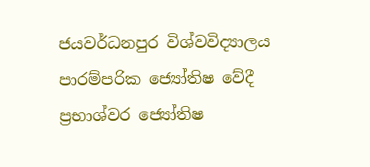ජයවර්ධනපුර විශ්වවිද්‍යාලය
පාරම්පරික ජ්‍යෝතිෂ වේදී
ප්‍රභාශ්වර ජ්‍යෝතිෂ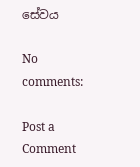සේවය

No comments:

Post a Comment